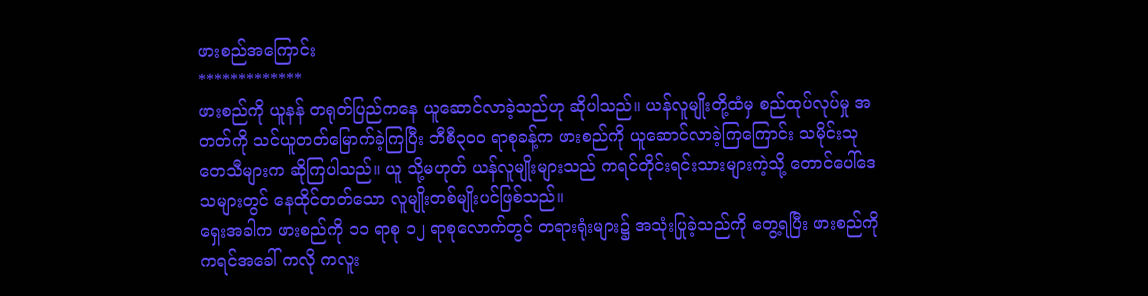ဖားစည်အကြောင်း
*************
ဖားစည်ကို ယူနန် တရုတ်ပြည်ကနေ ယူဆောင်လာခဲ့သည်ဟု ဆိုပါသည်။ ယန်လူမျိုးတို့ထံမှ စည်ထုပ်လုပ်မှု အတတ်ကို သင်ယူတတ်မြောက်ခဲ့ကြပြီး ဘီစီ၃ဝဝ ရာစုခန့်က ဖားစည်ကို ယူဆောင်လာခဲ့ကြကြောင်း သမိုင်းသုတေသီများက ဆိုကြပါသည်။ ယူ သို့မဟုတ် ယန်လူမျိုးများသည် ကရင်တိုင်းရင်းသားများကဲ့သို့ တောင်ပေါ်ဒေသများတွင် နေထိုင်တတ်သော လူမျိုးတစ်မျိုးပင်ဖြစ်သည်။
ရှေးအခါက ဖားစည်ကို ၁၁ ရာစု ၁၂ ရာစုလောက်တွင် တရားရုံးများ၌ အသုံးပြုခဲ့သည်ကို တွေ့ရပြီး ဖားစည်ကို ကရင်အခေါ် ကလို ကလူး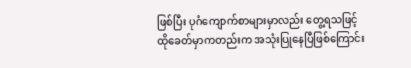ဖြစ်ပြီး ပုဂံကျောက်စာများမှာလည်း တွေ့ရသဖြင့် ထိုခေတ်မှာကတည်းက အသုံးပြုနေပြီဖြစ်ကြောင်း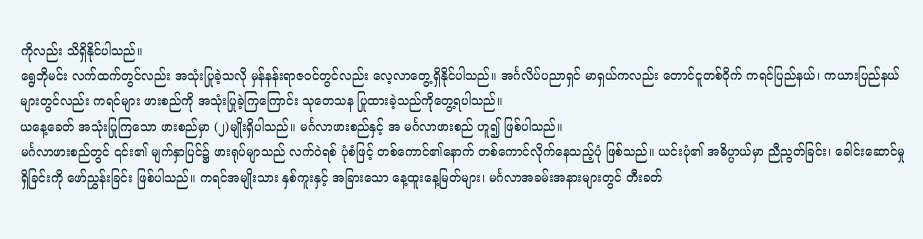ကိုလည်း သိရှိနိုင်ပါသည်။
ရွေဘိုမင်း လက်ထက်တွင်လည်း အသုံးပြုခဲ့သလို မှန်နန်းရာဇဝင်တွင်လည်း လေ့လာတွေ့ရှိနိုင်ပါသည်။ အင်္ဂလိပ်ပညာရှင် မာရှယ်ကလည်း တောင်ငူတစ်ဝိုက် ကရင်ပြည်နယ်၊ ကယားပြည်နယ်များတွင်လည်း ကရင်များ ဖားစည်ကို အသုံးပြုခဲ့ကြကြောင်း သုတေသန ပြုထားခဲ့သည်ကိုတွေ့ရပါသည်။
ယနေ့ခေတ် အသုံးပြုကြသော ဖားစည်မှာ (၂)မျိုးရှိပါသည်။ မင်္ဂလာဖားစည်နှင့် အ မင်္ဂလာဖားစည် ဟူ၍ ဖြစ်ပါသည်။
မင်္ဂလာဖားစည်တွင် ၎င်း၏ မျက်နှာပြင်၌ ဖားရုပ်မျာသည် လက်ဝဲရစ် ပုံစံဖြင့် တစ်ကောင်၏နောက် တစ်ကောင်လိုက်နေသည့်ပုံ ဖြစ်သည်။ ယင်းပုံ၏ အဓိပ္ပာယ်မှာ ညီညွတ်ခြင်း၊ ခေါင်းဆောင်မှုရှိခြင်းကို ဖော်ညွှန်းခြင်း ဖြစ်ပါသည်။ ကရင်အမျိုးသား နှစ်ကူးနှင့် အခြားသော နေ့ထူးနေ့မြတ်များ၊ မင်္ဂလာအခမ်းအနားများတွင် တီးခတ်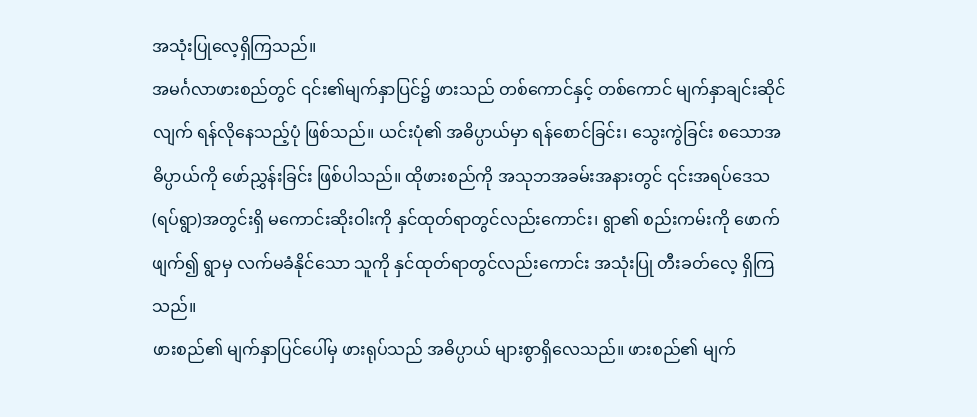အသုံးပြုလေ့ရှိကြသည်။
အမင်္ဂလာဖားစည်တွင် ၎င်း၏မျက်နှာပြင်၌ ဖားသည် တစ်ကောင်နှင့် တစ်ကောင် မျက်နှာချင်းဆိုင်လျက် ရန်လိုနေသည့်ပုံ ဖြစ်သည်။ ယင်းပုံ၏ အဓိပ္ပာယ်မှာ ရန်စောင်ခြင်း၊ သွေးကွဲခြင်း စသောအဓိပ္ပာယ်ကို ဖော်ညွှန်းခြင်း ဖြစ်ပါသည်။ ထိုဖားစည်ကို အသုဘအခမ်းအနားတွင် ၎င်းအရပ်ဒေသ (ရပ်ရွာ)အတွင်းရှိ မကောင်းဆိုးဝါးကို နှင်ထုတ်ရာတွင်လည်းကောင်း၊ ရွာ၏ စည်းကမ်းကို ဖောက်ဖျက်၍ ရွာမှ လက်မခံနိုင်သော သူကို နှင်ထုတ်ရာတွင်လည်းကောင်း အသုံးပြု တီးခတ်လေ့ ရှိကြသည်။
ဖားစည်၏ မျက်နှာပြင်ပေါ်မှ ဖားရုပ်သည် အဓိပ္ပာယ် များစွာရှိလေသည်။ ဖားစည်၏ မျက်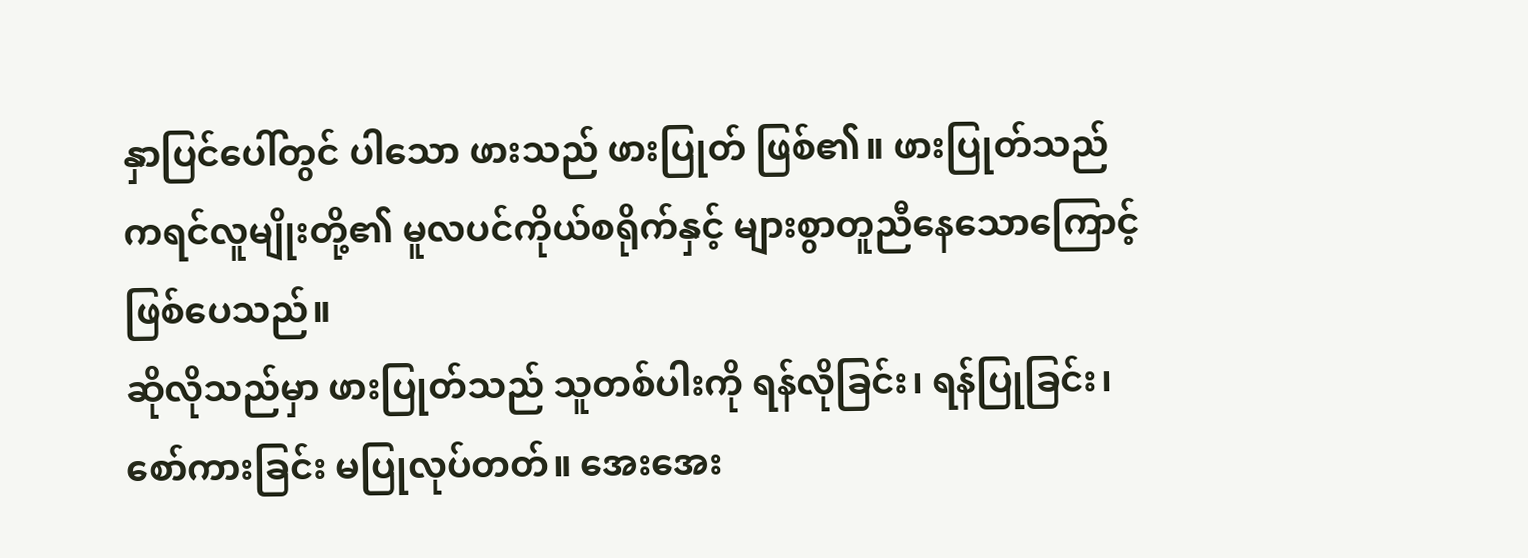နှာပြင်ပေါ်တွင် ပါသော ဖားသည် ဖားပြုတ် ဖြစ်၏။ ဖားပြုတ်သည် ကရင်လူမျိုးတို့၏ မူလပင်ကိုယ်စရိုက်နှင့် များစွာတူညီနေသောကြောင့် ဖြစ်ပေသည်။
ဆိုလိုသည်မှာ ဖားပြုတ်သည် သူတစ်ပါးကို ရန်လိုခြင်း၊ ရန်ပြုခြင်း၊ စော်ကားခြင်း မပြုလုပ်တတ်။ အေးအေး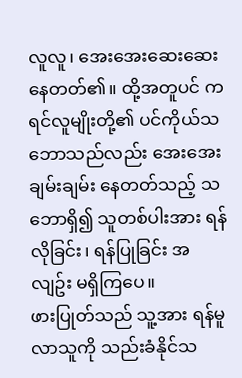လူလူ၊ အေးအေးဆေးဆေး နေတတ်၏။ ထို့အတူပင် ကရင်လူမျိုးတို့၏ ပင်ကိုယ်သဘောသည်လည်း အေးအေးချမ်းချမ်း နေတတ်သည့် သဘောရှိ၍ သူတစ်ပါးအား ရန်လိုခြင်း၊ ရန်ပြုခြင်း အလျဥ်း မရှိကြပေ။
ဖားပြုတ်သည် သူ့အား ရန်မူလာသူကို သည်းခံနိုင်သ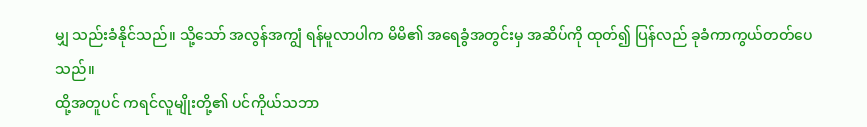မျှ သည်းခံနိုင်သည်။ သို့သော် အလွန်အကျွံ ရန်မူလာပါက မိမိ၏ အရေခွံအတွင်းမှ အဆိပ်ကို ထုတ်၍ ပြန်လည် ခုခံကာကွယ်တတ်ပေသည်။
ထို့အတူပင် ကရင်လူမျိုးတို့၏ ပင်ကိုယ်သဘာ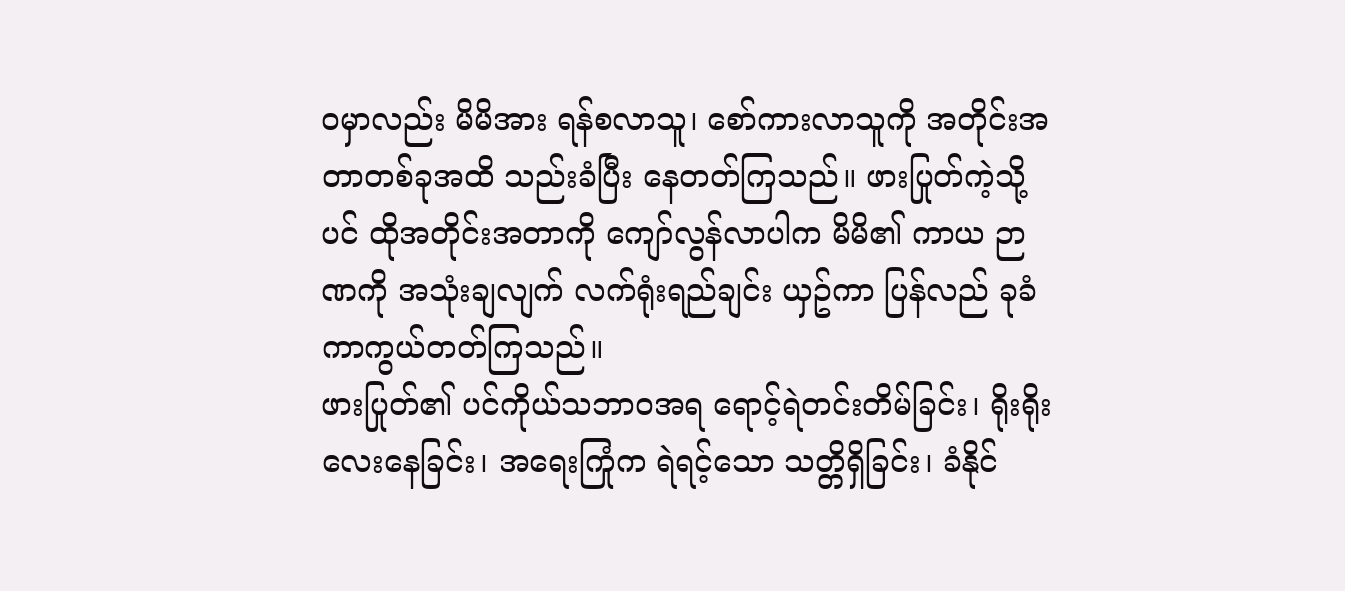ဝမှာလည်း မိမိအား ရန်စလာသူ၊ စော်ကားလာသူကို အတိုင်းအတာတစ်ခုအထိ သည်းခံပြီး နေတတ်ကြသည်။ ဖားပြုတ်ကဲ့သို့ပင် ထိုအတိုင်းအတာကို ကျော်လွန်လာပါက မိမိ၏ ကာယ ဉာဏကို အသုံးချလျက် လက်ရုံးရည်ချင်း ယှဥ်ကာ ပြန်လည် ခုခံ ကာကွယ်တတ်ကြသည်။
ဖားပြုတ်၏ ပင်ကိုယ်သဘာဝအရ ရောင့်ရဲတင်းတိမ်ခြင်း၊ ရိုးရိုးလေးနေခြင်း၊ အရေးကြုံက ရဲရင့်သော သတ္တိရှိခြင်း၊ ခံနိုင်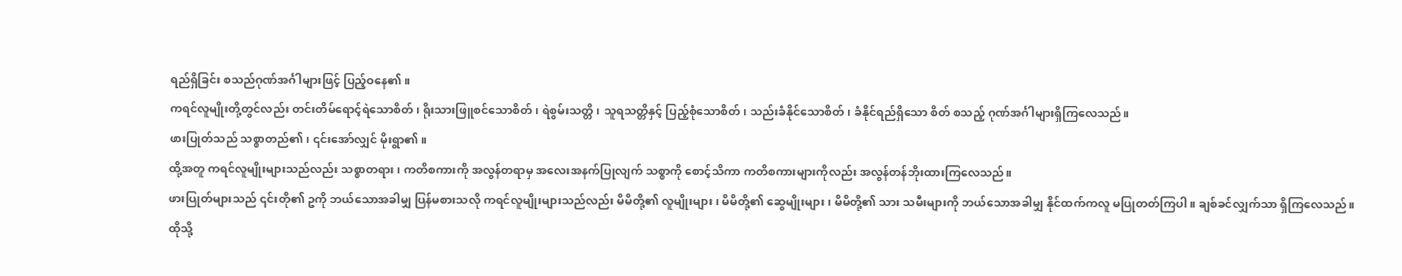ရည်ရှိခြင်း စသည်ဂုဏ်အင်္ဂါများဖြင့် ပြည့်ဝနေ၏။
ကရင်လူမျိုးတို့တွင်လည်း တင်းတိမ်ရောင့်ရဲသောစိတ်၊ ရိုးသားဖြူစင်သောစိတ်၊ ရဲစွမ်းသတ္တိ၊ သူရသတ္တိနှင့် ပြည့်စုံသောစိတ်၊ သည်းခံနိုင်သောစိတ်၊ ခံနိုင်ရည်ရှိသော စိတ် စသည့် ဂုဏ်အင်္ဂါများရှိကြလေသည်။
ဖားပြုတ်သည် သစ္စာတည်၏၊ ၎င်းအော်လျှင် မိုးရွာ၏။
ထို့အတူ ကရင်လူမျိုးများသည်လည်း သစ္စာတရား၊ ကတိစကားကို အလွန်တရာမှ အလေးအနက်ပြုလျက် သစ္စာကို စောင့်သိကာ ကတိစကားများကိုလည်း အလွန်တန်ဘိုးထားကြလေသည်။
ဖားပြုတ်များသည် ၎င်းတို၏ ဥကို ဘယ်သောအခါမျှ ပြန်မစားသလို ကရင်လူမျိုးများသည်လည်း မိမိတို့၏ လူမျိုးများ၊ မိမိတို့၏ ဆွေမျိုးများ၊ မိမိတို့၏ သား သမီးများကို ဘယ်သောအခါမျှ နိုင်ထက်ကလူ မပြုတတ်ကြပါ။ ချစ်ခင်လျှက်သာ ရှိကြလေသည်။
ထိုသို့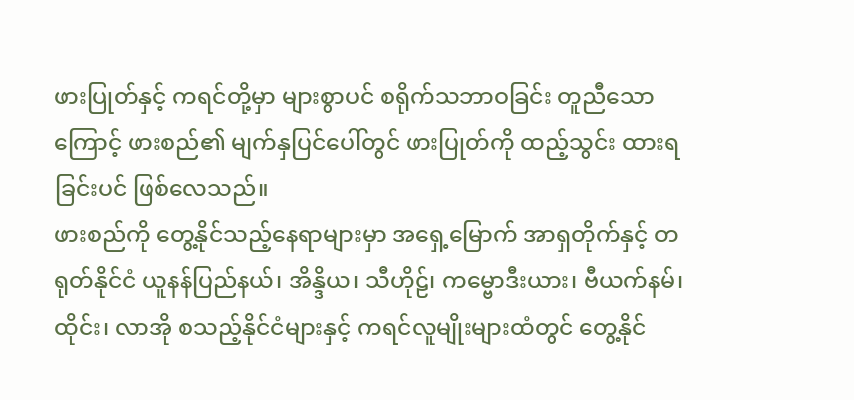ဖားပြုတ်နှင့် ကရင်တို့မှာ များစွာပင် စရိုက်သဘာဝခြင်း တူညီသောကြောင့် ဖားစည်၏ မျက်နှပြင်ပေါ်တွင် ဖားပြုတ်ကို ထည့်သွင်း ထားရခြင်းပင် ဖြစ်လေသည်။
ဖားစည်ကို တွေ့နိုင်သည့်နေရာများမှာ အရှေ့မြောက် အာရှတိုက်နှင့် တရုတ်နိုင်ငံ ယူနန်ပြည်နယ်၊ အိန္ဒိယ၊ သီဟိုဠ်၊ ကမ္ဗောဒီးယား၊ ဗီယက်နမ်၊ ထိုင်း၊ လာအို စသည့်နိုင်ငံများနှင့် ကရင်လူမျိုးများထံတွင် တွေ့နိုင်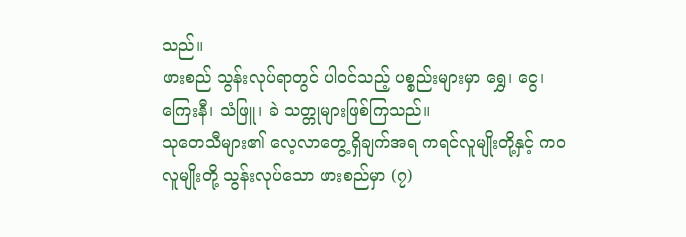သည်။
ဖားစည် သွန်းလုပ်ရာတွင် ပါဝင်သည့် ပစ္စည်းများမှာ ရွှေ၊ ငွေ၊ ကြေးနီ၊ သံဖြူ၊ ခဲ သတ္တုများဖြစ်ကြသည်။
သုတေသီများ၏ လေ့လာတွေ့ရှိချက်အရ ကရင်လူမျိုးတို့နှင့် ကဝလူမျိုးတို့ သွန်းလုပ်သော ဖားစည်မှာ (၇)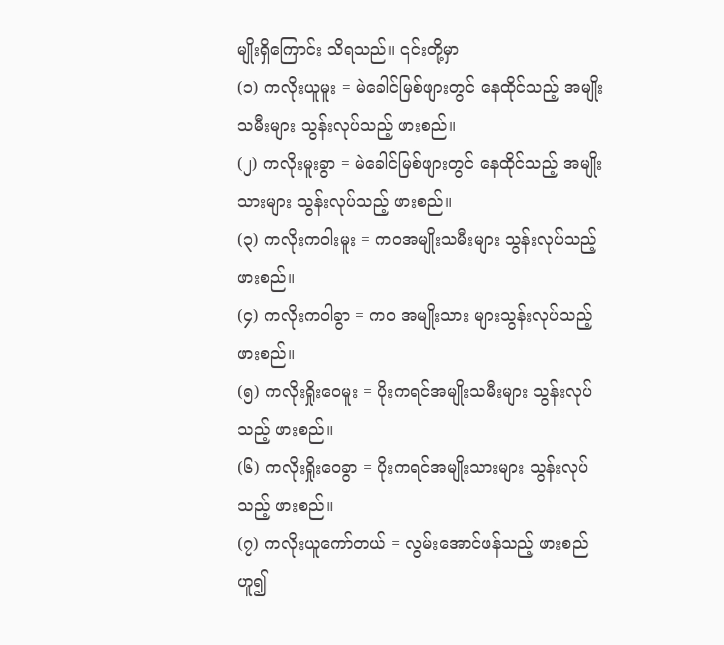မျိုးရှိကြောင်း သိရသည်။ ၎င်းတို့မှာ
(၁) ကလိုးယူမူး = မဲခေါင်မြစ်ဖျားတွင် နေထိုင်သည့် အမျိုးသမီးများ သွန်းလုပ်သည့် ဖားစည်။
(၂) ကလိုးမူးခွာ = မဲခေါင်မြစ်ဖျားတွင် နေထိုင်သည့် အမျိုးသားများ သွန်းလုပ်သည့် ဖားစည်။
(၃) ကလိုးကဝါးမူး = ကဝအမျိုးသမီးများ သွန်းလုပ်သည့် ဖားစည်။
(၄) ကလိုးကဝါခွာ = ကဝ အမျိုးသား များသွန်းလုပ်သည့် ဖားစည်။
(၅) ကလိုးရှိုးဝေမူး = ပိုးကရင်အမျိုးသမီးများ သွန်းလုပ်သည့် ဖားစည်။
(၆) ကလိုးရှိုးဝေခွာ = ပိုးကရင်အမျိုးသားများ သွန်းလုပ်သည့် ဖားစည်။
(၇) ကလိုးယူကော်တယ် = လွမ်းအောင်ဖန်သည့် ဖားစည် ဟူ၍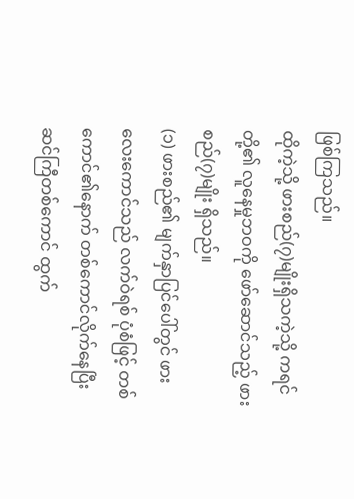ဖြစ်ကြသည်။
ထိုကဲ့သို့ ဖားစည်(၇)မျိုးရှိသကဲ့သို့ ကရင်တို့၏ လူနေမှုဘဝကို ဖော်ဆောင်သည့် ဖားစည်(၇)မျိုး ရှိသည်။
(၁) ဖားစည်၏ မျက်နှာပြင်ပေါ်တွင် ဖားလေးကောင်သည် လက်ဝဲရစ် ပုံစံဖြင့် တစ်ကောင်၏နောက် တစ်ကောင်လိုက်နေပြီး ဆင်ကြီတစ်ကောင် ထွက်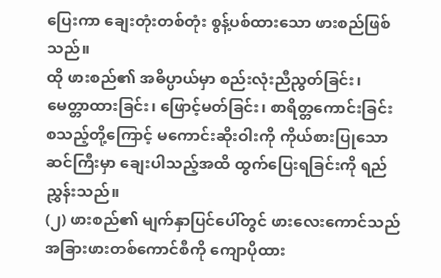ပြေးကာ ချေးတုံးတစ်တုံး စွန့်ပစ်ထားသော ဖားစည်ဖြစ်သည်။
ထို ဖားစည်၏ အဓိပ္ပာယ်မှာ စည်းလုံးညီညွတ်ခြင်း၊ မေတ္တာထားခြင်း၊ ဖြောင့်မတ်ခြင်း၊ စာရိတ္တကောင်းခြင်း စသည့်တို့ကြောင့် မကောင်းဆိုးဝါးကို ကိုယ်စားပြုသော ဆင်ကြီးမှာ ချေးပါသည့်အထိ ထွက်ပြေးရခြင်းကို ရည်ညွှန်းသည်။
(၂) ဖားစည်၏ မျက်နှာပြင်ပေါ်တွင် ဖားလေးကောင်သည် အခြားဖားတစ်ကောင်စီကို ကျောပိုထား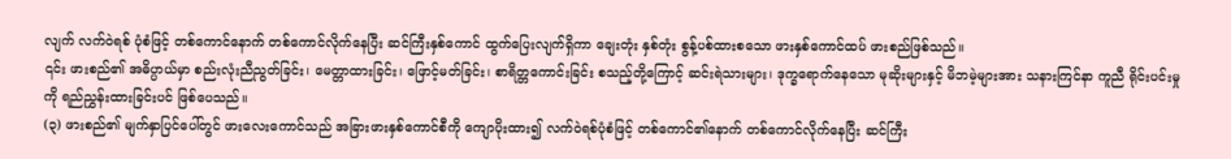လျက် လက်ဝဲရစ် ပုံစံဖြင့် တစ်ကောင်နောက် တစ်ကောင်လိုက်နေပြီး ဆင်ကြီးနှစ်ကောင် ထွက်ပြေးလျက်ရှိကာ ချေးတုံး နှစ်တုံး စွန့်ပစ်ထားစသော ဖားနှစ်ကောင်ထပ် ဖားစည်ဖြစ်သည်။
၎င်း ဖားစည်၏ အဓိပ္ပာယ်မှာ စည်းလုံးညီညွတ်ခြင်း၊ မေတ္တာထားခြင်း၊ ဖြောင့်မတ်ခြင်း၊ စာရိတ္တကောင်းခြင်း စသည့်တို့ကြောင့် ဆင်းရဲသားများ၊ ဒုက္ခရောက်နေသော မုဆိုးများနှင့် မိဘမဲ့များအား သနားကြင်နာ ကူညီ ရိုင်းပင်းမှုကို ရည်ညွှန်းထားခြင်းပင် ဖြစ်ပေသည်။
(၃) ဖားစည်၏ မျက်နှာပြင်ပေါ်တွင် ဖားလေးကောင်သည် အခြားဖားနှစ်ကောင်စီကို ကျောပိုးထား၍ လက်ဝဲရစ်ပုံစံဖြင့် တစ်ကောင်၏နောက် တစ်ကောင်လိုက်နေပြီး ဆင်ကြီး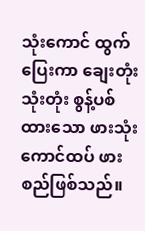သုံးကောင် ထွက်ပြေးကာ ချေးတုံး သုံးတုံး စွန့်ပစ်ထားသော ဖားသုံးကောင်ထပ် ဖားစည်ဖြစ်သည်။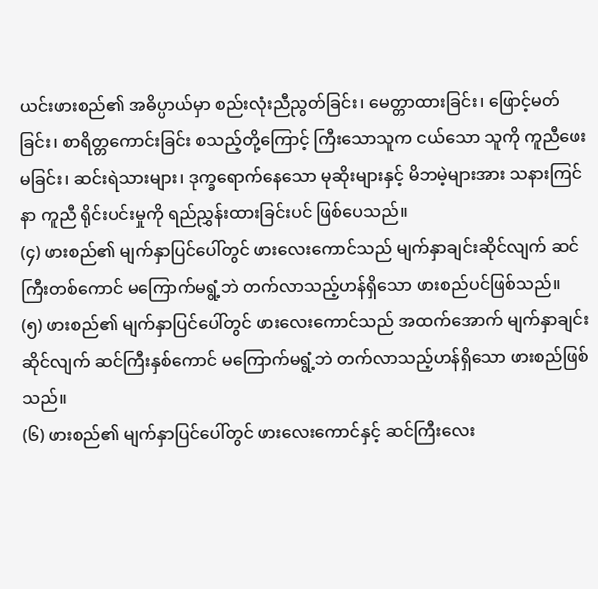ယင်းဖားစည်၏ အဓိပ္ပာယ်မှာ စည်းလုံးညီညွတ်ခြင်း၊ မေတ္တာထားခြင်း၊ ဖြောင့်မတ်ခြင်း၊ စာရိတ္တကောင်းခြင်း စသည့်တို့ကြောင့် ကြီးသောသူက ငယ်သော သူကို ကူညီဖေးမခြင်း၊ ဆင်းရဲသားများ၊ ဒုက္ခရောက်နေသော မုဆိုးများနှင့် မိဘမဲ့များအား သနားကြင်နာ ကူညီ ရိုင်းပင်းမှုကို ရည်ညွှန်းထားခြင်းပင် ဖြစ်ပေသည်။
(၄) ဖားစည်၏ မျက်နှာပြင်ပေါ်တွင် ဖားလေးကောင်သည် မျက်နှာချင်းဆိုင်လျက် ဆင်ကြီးတစ်ကောင် မကြောက်မရွံ့ဘဲ တက်လာသည့်ဟန်ရှိသော ဖားစည်ပင်ဖြစ်သည်။
(၅) ဖားစည်၏ မျက်နှာပြင်ပေါ်တွင် ဖားလေးကောင်သည် အထက်အောက် မျက်နှာချင်းဆိုင်လျက် ဆင်ကြီးနှစ်ကောင် မကြောက်မရွံ့ဘဲ တက်လာသည့်ဟန်ရှိသော ဖားစည်ဖြစ်သည်။
(၆) ဖားစည်၏ မျက်နှာပြင်ပေါ်တွင် ဖားလေးကောင်နှင့် ဆင်ကြီးလေး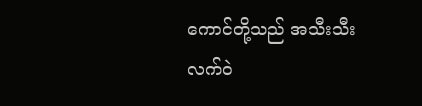ကောင်တို့သည် အသီးသီး လက်ဝဲ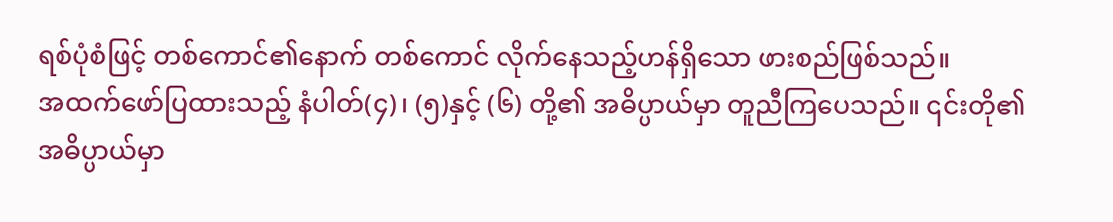ရစ်ပုံစံဖြင့် တစ်ကောင်၏နောက် တစ်ကောင် လိုက်နေသည့်ဟန်ရှိသော ဖားစည်ဖြစ်သည်။
အထက်ဖော်ပြထားသည့် နံပါတ်(၄)၊ (၅)နှင့် (၆) တို့၏ အဓိပ္ပာယ်မှာ တူညီကြပေသည်။ ၎င်းတို၏ အဓိပ္ပာယ်မှာ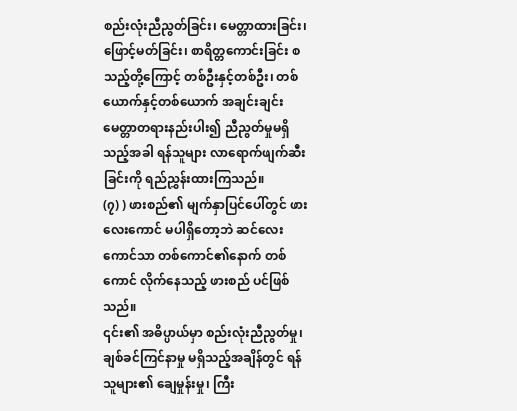စည်းလုံးညီညွတ်ခြင်း၊ မေတ္တာထားခြင်း၊ ဖြောင့်မတ်ခြင်း၊ စာရိတ္တကောင်းခြင်း စသည့်တို့ကြောင့် တစ်ဦးနှင့်တစ်ဦး၊ တစ်ယောက်နှင့်တစ်ယောက် အချင်းချင်း မေတ္တာတရားနည်းပါး၍ ညီညွတ်မှုမရှိသည့်အခါ ရန်သူများ လာရောက်ဖျက်ဆီးခြင်းကို ရည်ညွှန်းထားကြသည်။
(၇) ) ဖားစည်၏ မျက်နှာပြင်ပေါ်တွင် ဖားလေးကောင် မပါရှိတော့ဘဲ ဆင်လေးကောင်သာ တစ်ကောင်၏နောက် တစ်ကောင် လိုက်နေသည့် ဖားစည် ပင်ဖြစ်သည်။
၎င်း၏ အဓိပ္ပာယ်မှာ စည်းလုံးညီညွတ်မှု၊ ချစ်ခင်ကြင်နာမှု မရှိသည့်အချိန်တွင် ရန်သူများ၏ ချေမှုန်းမှု၊ ကြီး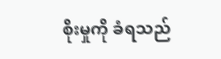စိုးမှုကို ခံရသည်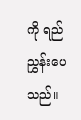ကို ရည်ညွှန်းပေသည်။